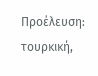Προέλευση: τουρκική,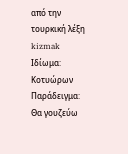από την τουρκική λέξη kizmak
Ιδίωμα: Κοτυώρων
Παράδειγμα: Θα γουζεύω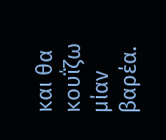και θα κουΐζω μίαν βαρέα.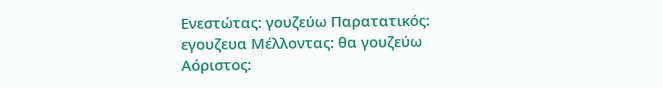Ενεστώτας: γουζεύω Παρατατικός: εγουζευα Μέλλοντας: θα γουζεύω Αόριστος: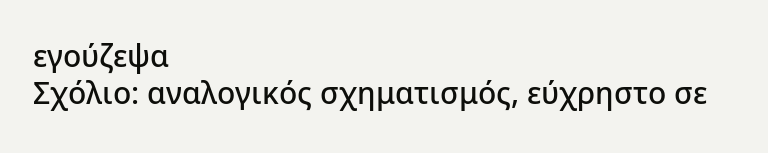εγούζεψα
Σχόλιο: αναλογικός σχηματισμός, εύχρηστο σε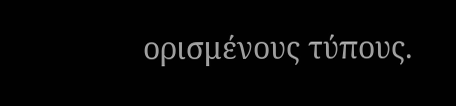ορισμένους τύπους.